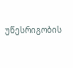უწესრიგობის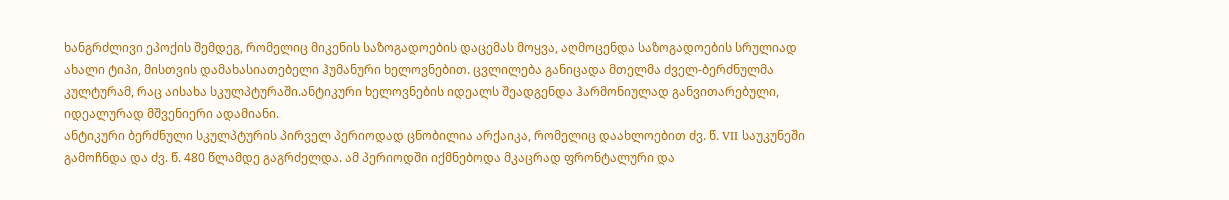ხანგრძლივი ეპოქის შემდეგ, რომელიც მიკენის საზოგადოების დაცემას მოყვა, აღმოცენდა საზოგადოების სრულიად ახალი ტიპი, მისთვის დამახასიათებელი ჰუმანური ხელოვნებით. ცვლილება განიცადა მთელმა ძველ-ბერძნულმა კულტურამ, რაც აისახა სკულპტურაში.ანტიკური ხელოვნების იდეალს შეადგენდა ჰარმონიულად განვითარებული, იდეალურად მშვენიერი ადამიანი.
ანტიკური ბერძნული სკულპტურის პირველ პერიოდად ცნობილია არქაიკა, რომელიც დაახლოებით ძვ. წ. VII საუკუნეში გამოჩნდა და ძვ. წ. 480 წლამდე გაგრძელდა. ამ პერიოდში იქმნებოდა მკაცრად ფრონტალური და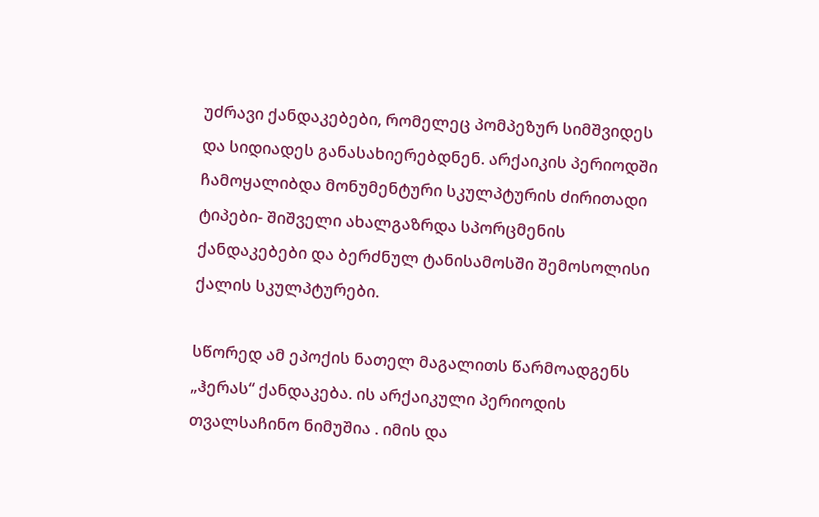უძრავი ქანდაკებები, რომელეც პომპეზურ სიმშვიდეს და სიდიადეს განასახიერებდნენ. არქაიკის პერიოდში ჩამოყალიბდა მონუმენტური სკულპტურის ძირითადი ტიპები- შიშველი ახალგაზრდა სპორცმენის ქანდაკებები და ბერძნულ ტანისამოსში შემოსოლისი ქალის სკულპტურები.

სწორედ ამ ეპოქის ნათელ მაგალითს წარმოადგენს „ჰერას“ ქანდაკება. ის არქაიკული პერიოდის თვალსაჩინო ნიმუშია . იმის და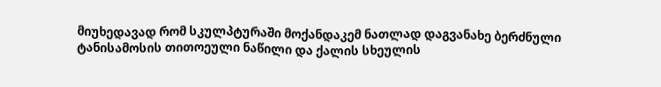მიუხედავად რომ სკულპტურაში მოქანდაკემ ნათლად დაგვანახე ბერძნული ტანისამოსის თითოეული ნაწილი და ქალის სხეულის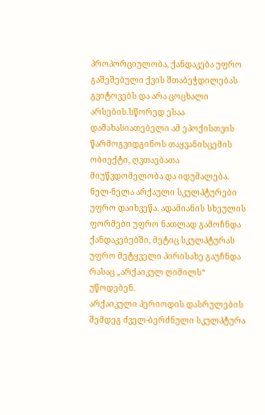პროპორციულობა, ქანდაკება უფრო გაშეშებული ქვის შთაბეჭდილებას გვიტოვებს და არა ცოცხალი არსების.სწორედ ესაა დამახასიათებელი ამ ეპოქისთვის წარმოგვიდგინოს თაყვანისცემის ობიექტი, ღვთაებათა მიუწვდომელობა და იდუმალება.
ნელ-ნელა არქაული სკულპტურები უფრო დაიხვეწა. ადამიანის სხეულის ფორმები უფრო ნათლად გამოჩნდა ქანდაკებებში, მეტიც სკულპტურას უფრო მეტყველი პირისახე გაუჩნდა რასაც „არქაიკულ ღიმილს“ უწოდებენ.
არქაიკული პერიოდის დასრულების შემდეგ ძველ-ბერძნული სკულპტურა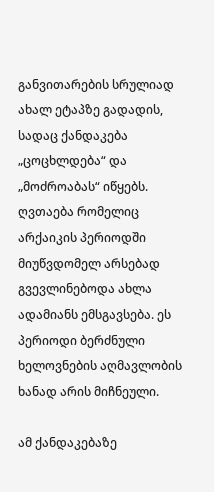განვითარების სრულიად ახალ ეტაპზე გადადის, სადაც ქანდაკება „ცოცხლდება“ და „მოძროაბას“ იწყებს. ღვთაება რომელიც არქაიკის პერიოდში მიუწვდომელ არსებად გვევლინებოდა ახლა ადამიანს ემსგავსება. ეს პერიოდი ბერძნული ხელოვნების აღმავლობის ხანად არის მიჩნეული.

ამ ქანდაკებაზე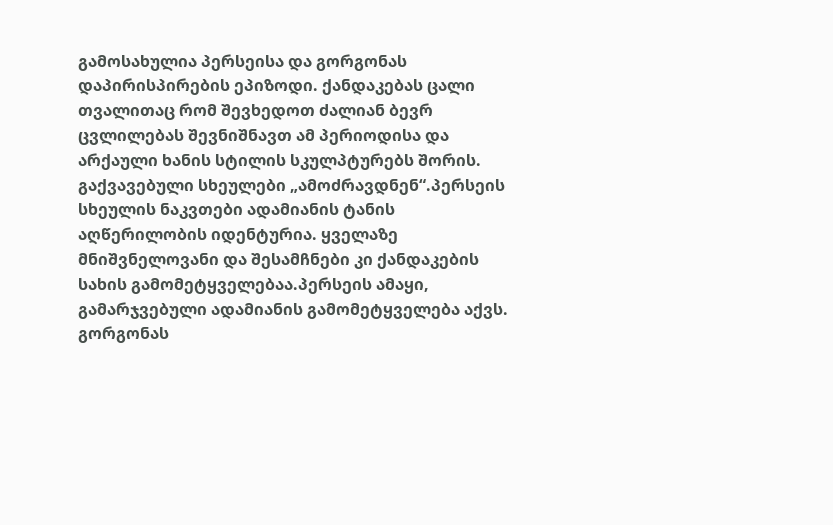გამოსახულია პერსეისა და გორგონას დაპირისპირების ეპიზოდი. ქანდაკებას ცალი თვალითაც რომ შევხედოთ ძალიან ბევრ ცვლილებას შევნიშნავთ ამ პერიოდისა და არქაული ხანის სტილის სკულპტურებს შორის. გაქვავებული სხეულები „ამოძრავდნენ“.პერსეის სხეულის ნაკვთები ადამიანის ტანის აღწერილობის იდენტურია. ყველაზე მნიშვნელოვანი და შესამჩნები კი ქანდაკების სახის გამომეტყველებაა.პერსეის ამაყი, გამარჯვებული ადამიანის გამომეტყველება აქვს. გორგონას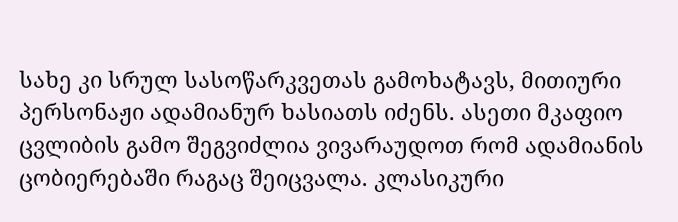სახე კი სრულ სასოწარკვეთას გამოხატავს, მითიური პერსონაჟი ადამიანურ ხასიათს იძენს. ასეთი მკაფიო ცვლიბის გამო შეგვიძლია ვივარაუდოთ რომ ადამიანის ცობიერებაში რაგაც შეიცვალა. კლასიკური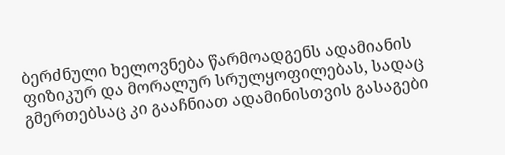ბერძნული ხელოვნება წარმოადგენს ადამიანის ფიზიკურ და მორალურ სრულყოფილებას, სადაც გმერთებსაც კი გააჩნიათ ადამინისთვის გასაგები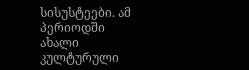სისუსტეები. ამ პერიოდში ახალი კულტურული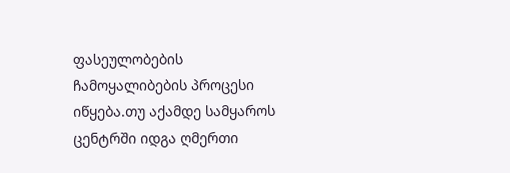ფასეულობების ჩამოყალიბების პროცესი იწყება.თუ აქამდე სამყაროს ცენტრში იდგა ღმერთი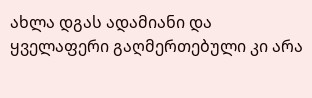ახლა დგას ადამიანი და ყველაფერი გაღმერთებული კი არა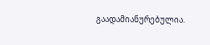გაადამიანურებულია.